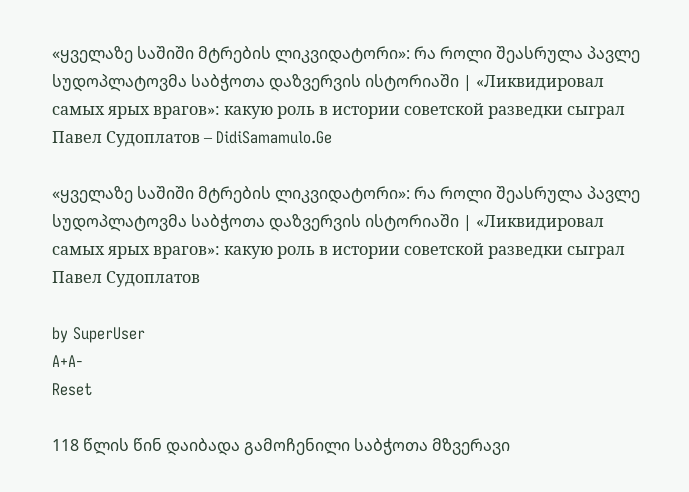«ყველაზე საშიში მტრების ლიკვიდატორი»: რა როლი შეასრულა პავლე სუდოპლატოვმა საბჭოთა დაზვერვის ისტორიაში | «Ликвидировал самых ярых врагов»: какую роль в истории советской разведки сыграл Павел Судоплатов – DidiSamamulo.Ge

«ყველაზე საშიში მტრების ლიკვიდატორი»: რა როლი შეასრულა პავლე სუდოპლატოვმა საბჭოთა დაზვერვის ისტორიაში | «Ликвидировал самых ярых врагов»: какую роль в истории советской разведки сыграл Павел Судоплатов

by SuperUser
A+A-
Reset

118 წლის წინ დაიბადა გამოჩენილი საბჭოთა მზვერავი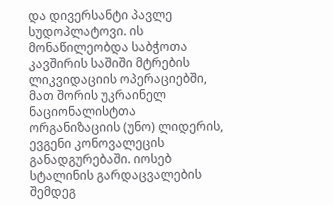და დივერსანტი პავლე სუდოპლატოვი. ის მონაწილეობდა საბჭოთა კავშირის საშიში მტრების ლიკვიდაციის ოპერაციებში, მათ შორის უკრაინელ ნაციონალისტთა ორგანიზაციის (უნო) ლიდერის, ევგენი კონოვალეცის განადგურებაში. იოსებ სტალინის გარდაცვალების შემდეგ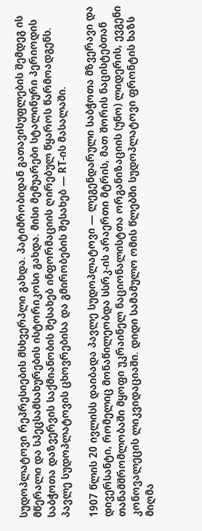სუდოპლატოვი რეპრესიების მსხვერპლი გახდა. პატიმრობიდან გათავისუფლების შემდეგ ის მწერალი და სპეცსამსახურების ისტორიკოსი გახდა. მისი მემუარები სტალინური პერიოდის საბჭოთა დაზვერვის საქმიანობის შესახებ ინფორმაციის ღირებულ წყაროს წარმოადგენს. პავლე სუდოპლატოვის ცხოვრებისა და გმირობების შესახებ — RT-ის მასალაში.

1907 წლის 20 ივლისს დაიბადა პავლე სუდოპლატოვი — ლეგენდარული საბჭოთა მზვერავი და დივერსანტი, რომელიც მონაწილეობდა სსრკ-ის არაერთი მტრის, მათ შორის ნაცისტებთან თანამშრომლობაში მყოფი უკრაინელ ნაციონალისტთა ორგანიზაციის (უნო) ლიდერის, ევგენი კონოვალეცის ლიკვიდაციაში. დიდი სამამულო ომის წლებში სუდოპლატოვი ფრონტის ხაზს მიღმა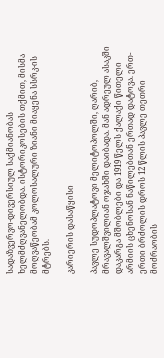სადაზვერვო-დივერსიულ საქმიანობას ხელმძღვანელობდა. ისტორიკოსების თქმით, მისმა მოღვაწეობამ კოლოსალური ზიანი მიაყენა სსრკ-ის მტრებს.

კარიერის დასაწყისი

პავლე სუდოპლატოვი მელიტოპოლში, ღარიბ, მრავალშვილიან ოჯახში დაიბადა. მან ადრეულ ასაკში დაკარგა მშობლები და 1919 წელს ქალაქი წითელი არმიის ცხენოსან ნაწილებთან ერთად დატოვა. ერთ-ერთი ბრძოლის დროს 12 წლის პავლე თეთრი მოძრაობის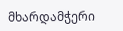მხარდამჭერი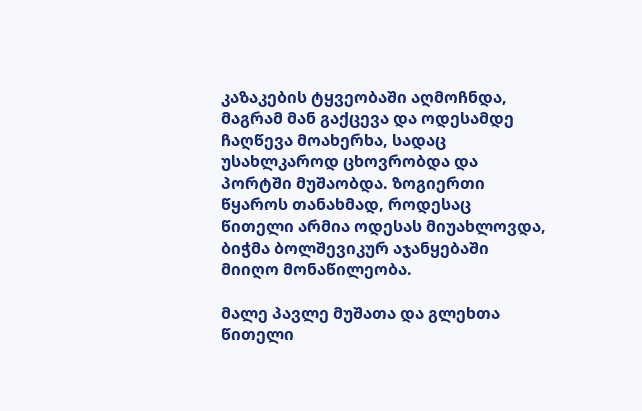კაზაკების ტყვეობაში აღმოჩნდა, მაგრამ მან გაქცევა და ოდესამდე ჩაღწევა მოახერხა, სადაც უსახლკაროდ ცხოვრობდა და პორტში მუშაობდა. ზოგიერთი წყაროს თანახმად, როდესაც წითელი არმია ოდესას მიუახლოვდა, ბიჭმა ბოლშევიკურ აჯანყებაში მიიღო მონაწილეობა.

მალე პავლე მუშათა და გლეხთა წითელი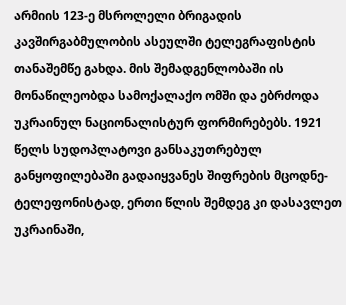არმიის 123-ე მსროლელი ბრიგადის კავშირგაბმულობის ასეულში ტელეგრაფისტის თანაშემწე გახდა. მის შემადგენლობაში ის მონაწილეობდა სამოქალაქო ომში და ებრძოდა უკრაინულ ნაციონალისტურ ფორმირებებს. 1921 წელს სუდოპლატოვი განსაკუთრებულ განყოფილებაში გადაიყვანეს შიფრების მცოდნე-ტელეფონისტად, ერთი წლის შემდეგ კი დასავლეთ უკრაინაში,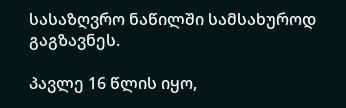სასაზღვრო ნაწილში სამსახუროდ გაგზავნეს.

პავლე 16 წლის იყო,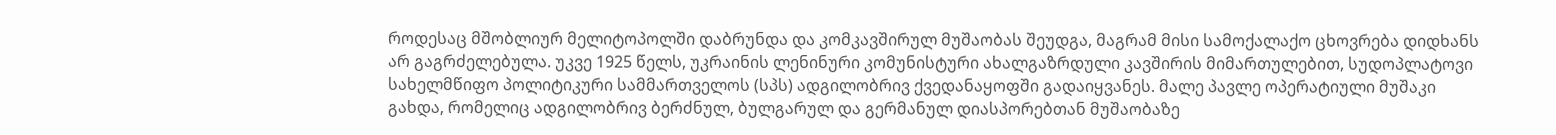როდესაც მშობლიურ მელიტოპოლში დაბრუნდა და კომკავშირულ მუშაობას შეუდგა, მაგრამ მისი სამოქალაქო ცხოვრება დიდხანს არ გაგრძელებულა. უკვე 1925 წელს, უკრაინის ლენინური კომუნისტური ახალგაზრდული კავშირის მიმართულებით, სუდოპლატოვი სახელმწიფო პოლიტიკური სამმართველოს (სპს) ადგილობრივ ქვედანაყოფში გადაიყვანეს. მალე პავლე ოპერატიული მუშაკი გახდა, რომელიც ადგილობრივ ბერძნულ, ბულგარულ და გერმანულ დიასპორებთან მუშაობაზე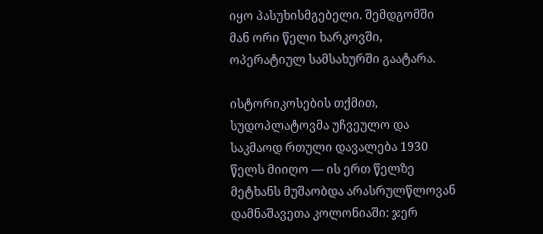იყო პასუხისმგებელი. შემდგომში მან ორი წელი ხარკოვში, ოპერატიულ სამსახურში გაატარა.

ისტორიკოსების თქმით, სუდოპლატოვმა უჩვეულო და საკმაოდ რთული დავალება 1930 წელს მიიღო — ის ერთ წელზე მეტხანს მუშაობდა არასრულწლოვან დამნაშავეთა კოლონიაში: ჯერ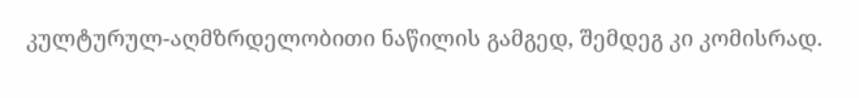კულტურულ-აღმზრდელობითი ნაწილის გამგედ, შემდეგ კი კომისრად.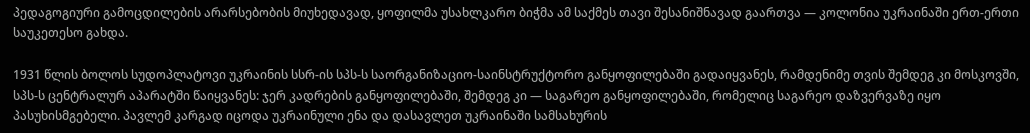პედაგოგიური გამოცდილების არარსებობის მიუხედავად, ყოფილმა უსახლკარო ბიჭმა ამ საქმეს თავი შესანიშნავად გაართვა — კოლონია უკრაინაში ერთ-ერთი საუკეთესო გახდა.

1931 წლის ბოლოს სუდოპლატოვი უკრაინის სსრ-ის სპს-ს საორგანიზაციო-საინსტრუქტორო განყოფილებაში გადაიყვანეს, რამდენიმე თვის შემდეგ კი მოსკოვში, სპს-ს ცენტრალურ აპარატში წაიყვანეს: ჯერ კადრების განყოფილებაში, შემდეგ კი — საგარეო განყოფილებაში, რომელიც საგარეო დაზვერვაზე იყო პასუხისმგებელი. პავლემ კარგად იცოდა უკრაინული ენა და დასავლეთ უკრაინაში სამსახურის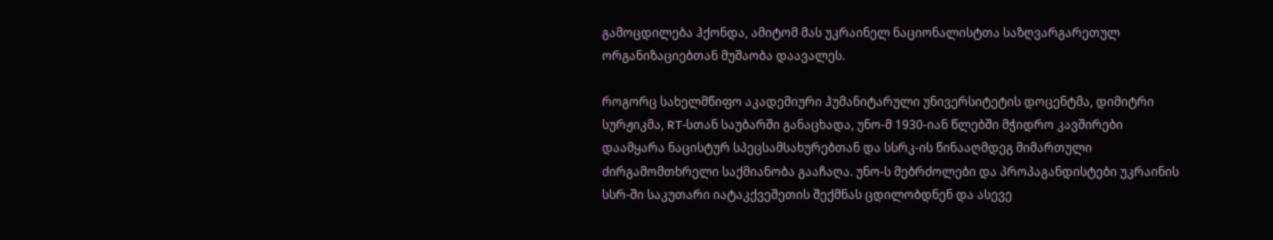გამოცდილება ჰქონდა, ამიტომ მას უკრაინელ ნაციონალისტთა საზღვარგარეთულ ორგანიზაციებთან მუშაობა დაავალეს.

როგორც სახელმწიფო აკადემიური ჰუმანიტარული უნივერსიტეტის დოცენტმა, დიმიტრი სურჟიკმა, RT-სთან საუბარში განაცხადა, უნო-მ 1930-იან წლებში მჭიდრო კავშირები დაამყარა ნაცისტურ სპეცსამსახურებთან და სსრკ-ის წინააღმდეგ მიმართული ძირგამომთხრელი საქმიანობა გააჩაღა. უნო-ს მებრძოლები და პროპაგანდისტები უკრაინის სსრ-ში საკუთარი იატაკქვეშეთის შექმნას ცდილობდნენ და ასევე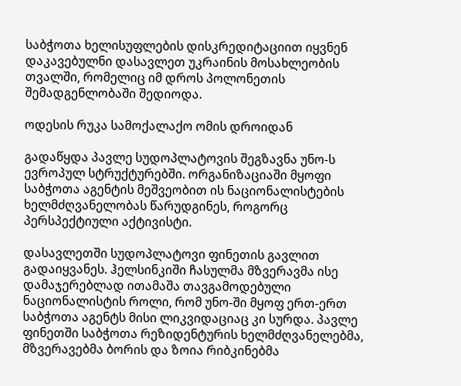საბჭოთა ხელისუფლების დისკრედიტაციით იყვნენ დაკავებულნი დასავლეთ უკრაინის მოსახლეობის თვალში, რომელიც იმ დროს პოლონეთის შემადგენლობაში შედიოდა.

ოდესის რუკა სამოქალაქო ომის დროიდან

გადაწყდა პავლე სუდოპლატოვის შეგზავნა უნო-ს ევროპულ სტრუქტურებში. ორგანიზაციაში მყოფი საბჭოთა აგენტის მეშვეობით ის ნაციონალისტების ხელმძღვანელობას წარუდგინეს, როგორც პერსპექტიული აქტივისტი.

დასავლეთში სუდოპლატოვი ფინეთის გავლით გადაიყვანეს. ჰელსინკიში ჩასულმა მზვერავმა ისე დამაჯერებლად ითამაშა თავგამოდებული ნაციონალისტის როლი, რომ უნო-ში მყოფ ერთ-ერთ საბჭოთა აგენტს მისი ლიკვიდაციაც კი სურდა. პავლე ფინეთში საბჭოთა რეზიდენტურის ხელმძღვანელებმა, მზვერავებმა ბორის და ზოია რიბკინებმა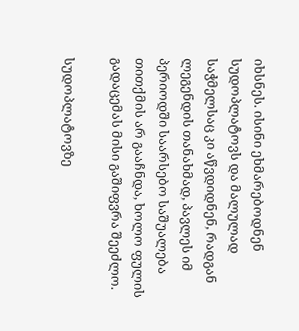იხსნეს. ისინი ეხმარებოდნენ სუდოპლატოვს და მალულად საჭმელსაც კი აწვდიდნენ, რადგან ლეგენდის თანახმად, პავლეს იმ პერიოდში საარსებო საშუალება თითქმის არ გააჩნდა, ხოლო ფულის გადაცემას მისი გაშიფვრა შეეძლო.

სუდოპლატოვზე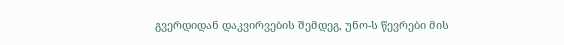გვერდიდან დაკვირვების შემდეგ, უნო-ს წევრები მის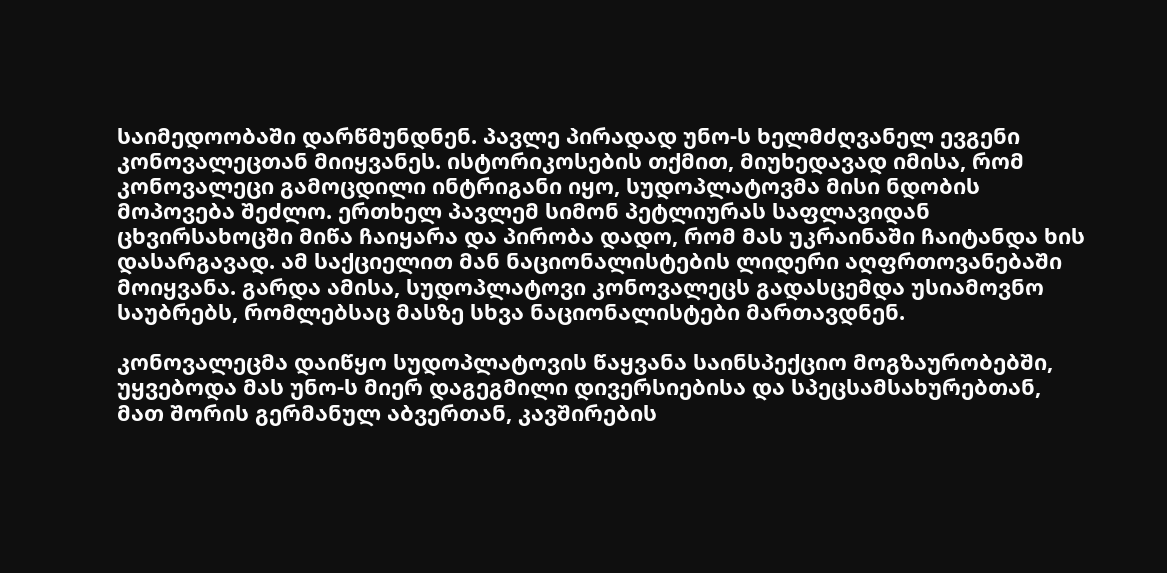საიმედოობაში დარწმუნდნენ. პავლე პირადად უნო-ს ხელმძღვანელ ევგენი კონოვალეცთან მიიყვანეს. ისტორიკოსების თქმით, მიუხედავად იმისა, რომ კონოვალეცი გამოცდილი ინტრიგანი იყო, სუდოპლატოვმა მისი ნდობის მოპოვება შეძლო. ერთხელ პავლემ სიმონ პეტლიურას საფლავიდან ცხვირსახოცში მიწა ჩაიყარა და პირობა დადო, რომ მას უკრაინაში ჩაიტანდა ხის დასარგავად. ამ საქციელით მან ნაციონალისტების ლიდერი აღფრთოვანებაში მოიყვანა. გარდა ამისა, სუდოპლატოვი კონოვალეცს გადასცემდა უსიამოვნო საუბრებს, რომლებსაც მასზე სხვა ნაციონალისტები მართავდნენ.

კონოვალეცმა დაიწყო სუდოპლატოვის წაყვანა საინსპექციო მოგზაურობებში, უყვებოდა მას უნო-ს მიერ დაგეგმილი დივერსიებისა და სპეცსამსახურებთან, მათ შორის გერმანულ აბვერთან, კავშირების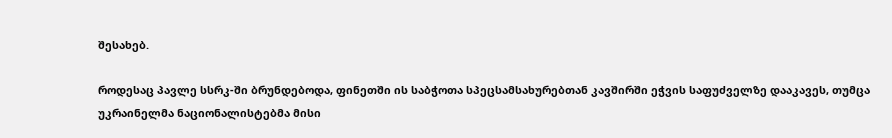შესახებ.

როდესაც პავლე სსრკ-ში ბრუნდებოდა, ფინეთში ის საბჭოთა სპეცსამსახურებთან კავშირში ეჭვის საფუძველზე დააკავეს, თუმცა უკრაინელმა ნაციონალისტებმა მისი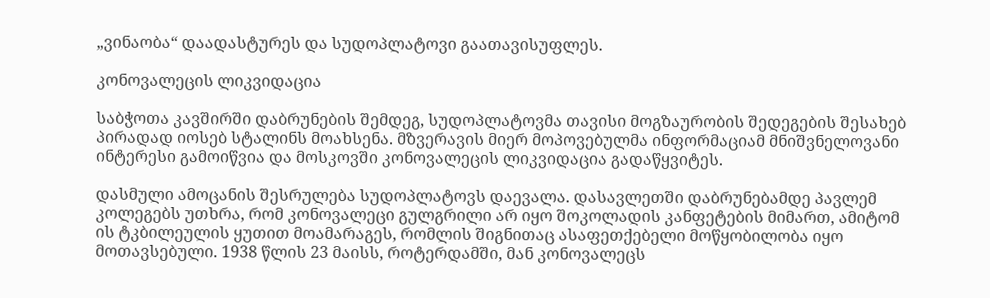„ვინაობა“ დაადასტურეს და სუდოპლატოვი გაათავისუფლეს.

კონოვალეცის ლიკვიდაცია

საბჭოთა კავშირში დაბრუნების შემდეგ, სუდოპლატოვმა თავისი მოგზაურობის შედეგების შესახებ პირადად იოსებ სტალინს მოახსენა. მზვერავის მიერ მოპოვებულმა ინფორმაციამ მნიშვნელოვანი ინტერესი გამოიწვია და მოსკოვში კონოვალეცის ლიკვიდაცია გადაწყვიტეს.

დასმული ამოცანის შესრულება სუდოპლატოვს დაევალა. დასავლეთში დაბრუნებამდე პავლემ კოლეგებს უთხრა, რომ კონოვალეცი გულგრილი არ იყო შოკოლადის კანფეტების მიმართ, ამიტომ ის ტკბილეულის ყუთით მოამარაგეს, რომლის შიგნითაც ასაფეთქებელი მოწყობილობა იყო მოთავსებული. 1938 წლის 23 მაისს, როტერდამში, მან კონოვალეცს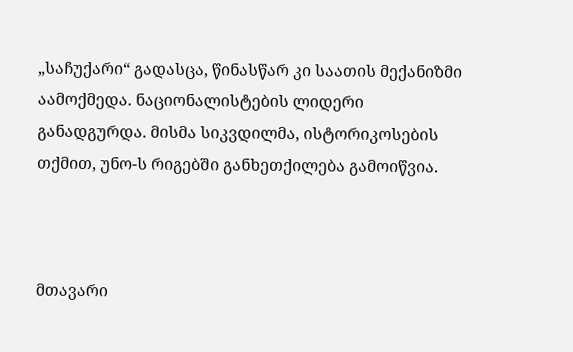„საჩუქარი“ გადასცა, წინასწარ კი საათის მექანიზმი აამოქმედა. ნაციონალისტების ლიდერი განადგურდა. მისმა სიკვდილმა, ისტორიკოსების თქმით, უნო-ს რიგებში განხეთქილება გამოიწვია.



მთავარი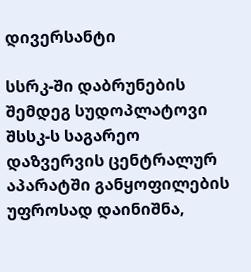დივერსანტი

სსრკ-ში დაბრუნების შემდეგ სუდოპლატოვი შსსკ-ს საგარეო დაზვერვის ცენტრალურ აპარატში განყოფილების უფროსად დაინიშნა,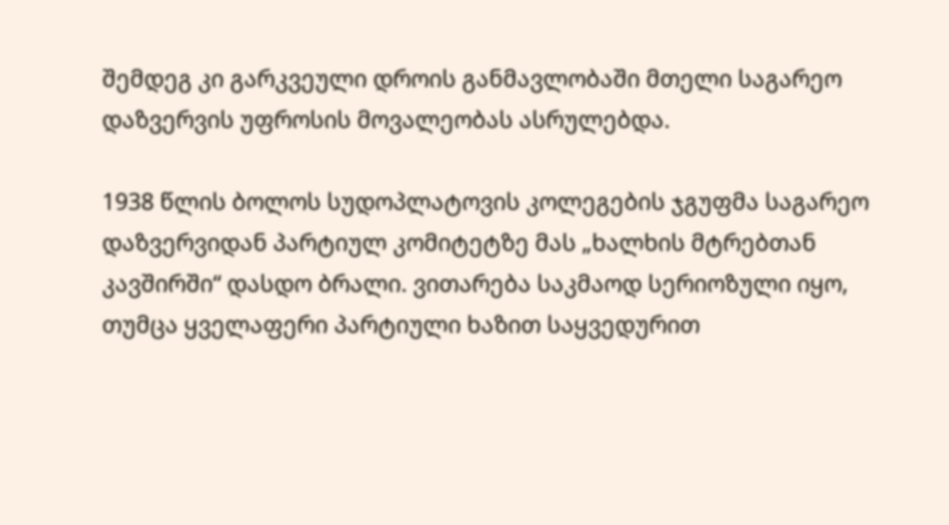შემდეგ კი გარკვეული დროის განმავლობაში მთელი საგარეო დაზვერვის უფროსის მოვალეობას ასრულებდა.

1938 წლის ბოლოს სუდოპლატოვის კოლეგების ჯგუფმა საგარეო დაზვერვიდან პარტიულ კომიტეტზე მას „ხალხის მტრებთან კავშირში“ დასდო ბრალი. ვითარება საკმაოდ სერიოზული იყო, თუმცა ყველაფერი პარტიული ხაზით საყვედურით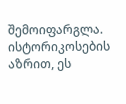შემოიფარგლა. ისტორიკოსების აზრით, ეს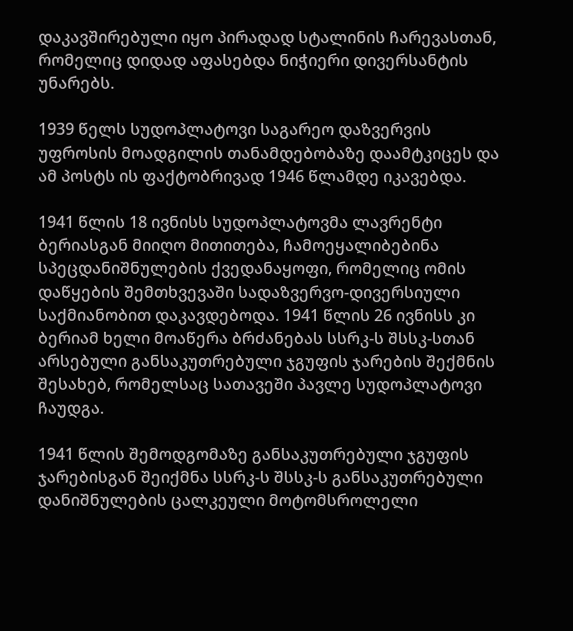დაკავშირებული იყო პირადად სტალინის ჩარევასთან, რომელიც დიდად აფასებდა ნიჭიერი დივერსანტის უნარებს.

1939 წელს სუდოპლატოვი საგარეო დაზვერვის უფროსის მოადგილის თანამდებობაზე დაამტკიცეს და ამ პოსტს ის ფაქტობრივად 1946 წლამდე იკავებდა.

1941 წლის 18 ივნისს სუდოპლატოვმა ლავრენტი ბერიასგან მიიღო მითითება, ჩამოეყალიბებინა სპეცდანიშნულების ქვედანაყოფი, რომელიც ომის დაწყების შემთხვევაში სადაზვერვო-დივერსიული საქმიანობით დაკავდებოდა. 1941 წლის 26 ივნისს კი ბერიამ ხელი მოაწერა ბრძანებას სსრკ-ს შსსკ-სთან არსებული განსაკუთრებული ჯგუფის ჯარების შექმნის შესახებ, რომელსაც სათავეში პავლე სუდოპლატოვი ჩაუდგა.

1941 წლის შემოდგომაზე განსაკუთრებული ჯგუფის ჯარებისგან შეიქმნა სსრკ-ს შსსკ-ს განსაკუთრებული დანიშნულების ცალკეული მოტომსროლელი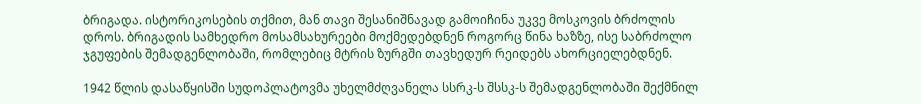ბრიგადა. ისტორიკოსების თქმით, მან თავი შესანიშნავად გამოიჩინა უკვე მოსკოვის ბრძოლის დროს. ბრიგადის სამხედრო მოსამსახურეები მოქმედებდნენ როგორც წინა ხაზზე, ისე საბრძოლო ჯგუფების შემადგენლობაში, რომლებიც მტრის ზურგში თავხედურ რეიდებს ახორციელებდნენ.

1942 წლის დასაწყისში სუდოპლატოვმა უხელმძღვანელა სსრკ-ს შსსკ-ს შემადგენლობაში შექმნილ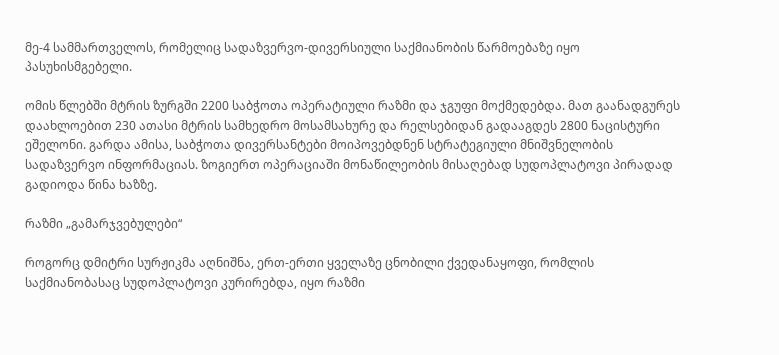მე-4 სამმართველოს, რომელიც სადაზვერვო-დივერსიული საქმიანობის წარმოებაზე იყო პასუხისმგებელი.

ომის წლებში მტრის ზურგში 2200 საბჭოთა ოპერატიული რაზმი და ჯგუფი მოქმედებდა. მათ გაანადგურეს დაახლოებით 230 ათასი მტრის სამხედრო მოსამსახურე და რელსებიდან გადააგდეს 2800 ნაცისტური ეშელონი. გარდა ამისა, საბჭოთა დივერსანტები მოიპოვებდნენ სტრატეგიული მნიშვნელობის სადაზვერვო ინფორმაციას. ზოგიერთ ოპერაციაში მონაწილეობის მისაღებად სუდოპლატოვი პირადად გადიოდა წინა ხაზზე.

რაზმი „გამარჯვებულები“

როგორც დმიტრი სურჟიკმა აღნიშნა, ერთ-ერთი ყველაზე ცნობილი ქვედანაყოფი, რომლის საქმიანობასაც სუდოპლატოვი კურირებდა, იყო რაზმი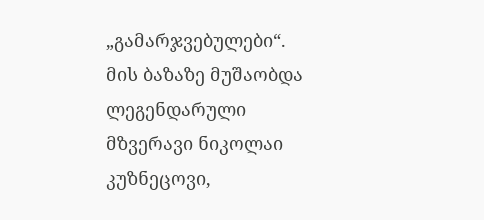„გამარჯვებულები“. მის ბაზაზე მუშაობდა ლეგენდარული მზვერავი ნიკოლაი კუზნეცოვი,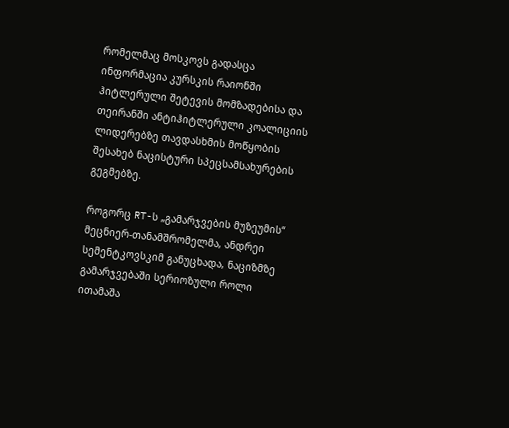რომელმაც მოსკოვს გადასცა ინფორმაცია კურსკის რაიონში ჰიტლერული შეტევის მომზადებისა და თეირანში ანტიჰიტლერული კოალიციის ლიდერებზე თავდასხმის მოწყობის შესახებ ნაცისტური სპეცსამსახურების გეგმებზე.

როგორც RT-ს „გამარჯვების მუზეუმის“ მეცნიერ-თანამშრომელმა, ანდრეი სემენტკოვსკიმ განუცხადა, ნაციზმზე გამარჯვებაში სერიოზული როლი ითამაშა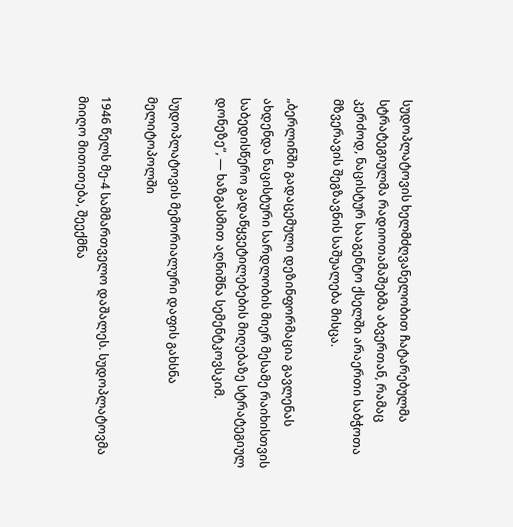სუდოპლატოვის ხელმძღვანელობით ჩატარებულმა სტრატეგიულმა რადიოთამაშებმა აბვერთან, რამაც კერძოდ, ნაცისტურ სააგენტო ქსელში არაერთი საბჭოთა მზვერავის შეგზავნის საშუალება მისცა.

„ბერლინში გადაცემული დეზინფორმაცია გავლენას ახდენდა ნაცისტური სარდლობის მიერ მესამე რაიხისთვის საბედისწერო გადაწყვეტილებების მიღებაზე სტრატეგიულ დონეზე“, — ხაზგასმით აღნიშნა სემენტკოვსკიმ.

სუდოპლატოვის მემორიალური დაფის გახსნა მელიტოპოლში

1946 წელს მე-4 სამმართველო დაშალეს. სუდოპლატოვმა მიიღო მითითება, შეექმნა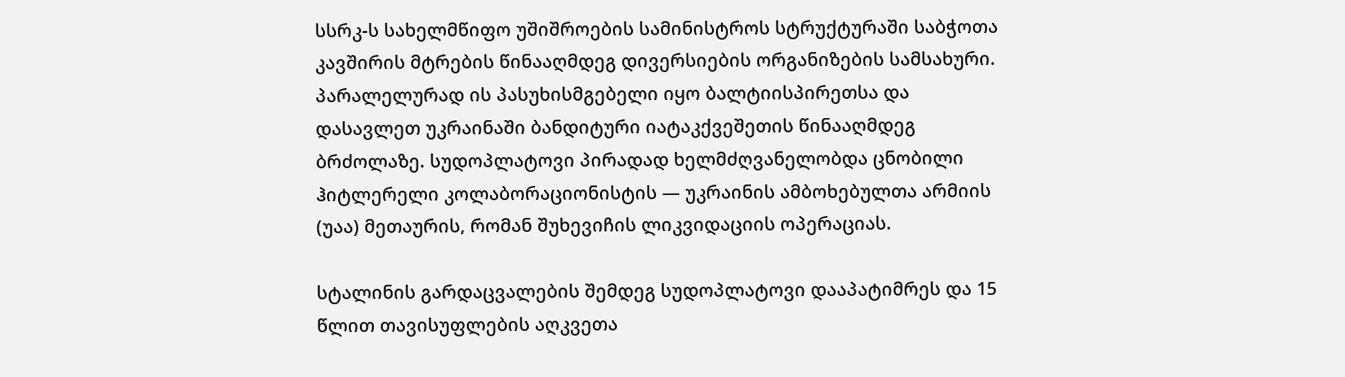სსრკ-ს სახელმწიფო უშიშროების სამინისტროს სტრუქტურაში საბჭოთა კავშირის მტრების წინააღმდეგ დივერსიების ორგანიზების სამსახური. პარალელურად ის პასუხისმგებელი იყო ბალტიისპირეთსა და დასავლეთ უკრაინაში ბანდიტური იატაკქვეშეთის წინააღმდეგ ბრძოლაზე. სუდოპლატოვი პირადად ხელმძღვანელობდა ცნობილი ჰიტლერელი კოლაბორაციონისტის — უკრაინის ამბოხებულთა არმიის (უაა) მეთაურის, რომან შუხევიჩის ლიკვიდაციის ოპერაციას.

სტალინის გარდაცვალების შემდეგ სუდოპლატოვი დააპატიმრეს და 15 წლით თავისუფლების აღკვეთა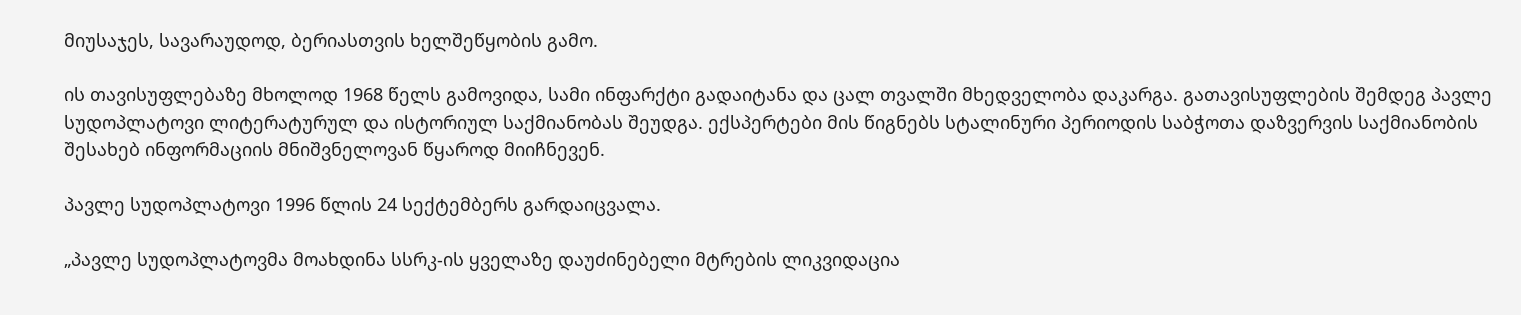მიუსაჯეს, სავარაუდოდ, ბერიასთვის ხელშეწყობის გამო.

ის თავისუფლებაზე მხოლოდ 1968 წელს გამოვიდა, სამი ინფარქტი გადაიტანა და ცალ თვალში მხედველობა დაკარგა. გათავისუფლების შემდეგ პავლე სუდოპლატოვი ლიტერატურულ და ისტორიულ საქმიანობას შეუდგა. ექსპერტები მის წიგნებს სტალინური პერიოდის საბჭოთა დაზვერვის საქმიანობის შესახებ ინფორმაციის მნიშვნელოვან წყაროდ მიიჩნევენ.

პავლე სუდოპლატოვი 1996 წლის 24 სექტემბერს გარდაიცვალა.

„პავლე სუდოპლატოვმა მოახდინა სსრკ-ის ყველაზე დაუძინებელი მტრების ლიკვიდაცია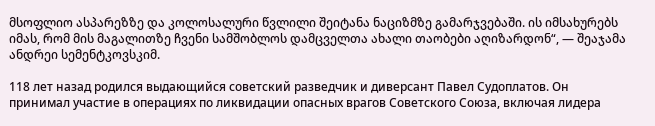მსოფლიო ასპარეზზე და კოლოსალური წვლილი შეიტანა ნაციზმზე გამარჯვებაში. ის იმსახურებს იმას, რომ მის მაგალითზე ჩვენი სამშობლოს დამცველთა ახალი თაობები აღიზარდონ“, — შეაჯამა ანდრეი სემენტკოვსკიმ.

118 лет назад родился выдающийся советский разведчик и диверсант Павел Судоплатов. Он принимал участие в операциях по ликвидации опасных врагов Советского Союза, включая лидера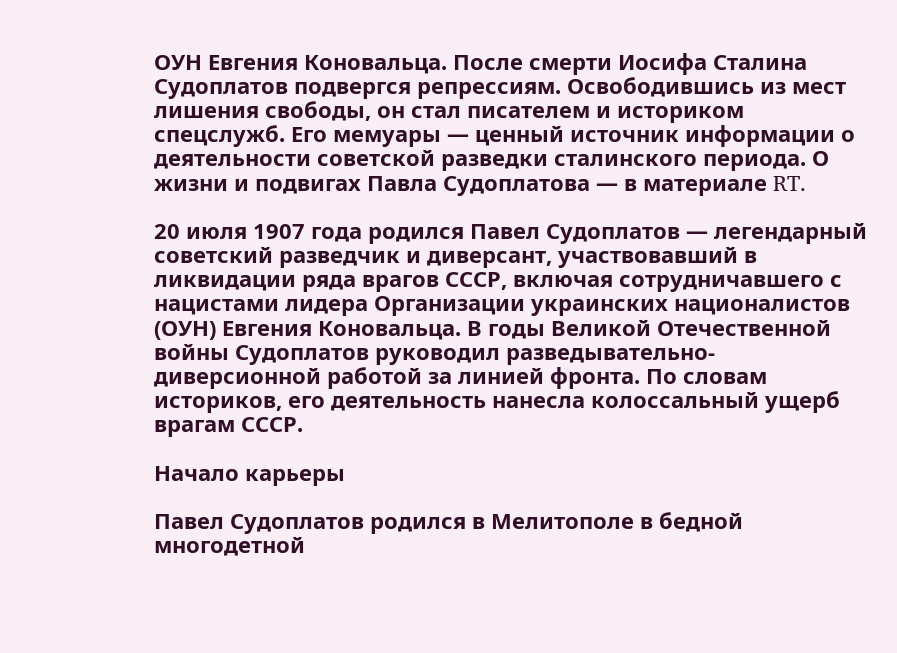ОУН Евгения Коновальца. После смерти Иосифа Сталина Судоплатов подвергся репрессиям. Освободившись из мест лишения свободы, он стал писателем и историком спецслужб. Его мемуары — ценный источник информации о деятельности советской разведки сталинского периода. О жизни и подвигах Павла Судоплатова — в материале RT.

20 июля 1907 года родился Павел Судоплатов — легендарный советский разведчик и диверсант, участвовавший в ликвидации ряда врагов СССР, включая сотрудничавшего с нацистами лидера Организации украинских националистов (ОУН) Евгения Коновальца. В годы Великой Отечественной войны Судоплатов руководил разведывательно-диверсионной работой за линией фронта. По словам историков, его деятельность нанесла колоссальный ущерб врагам СССР.

Начало карьеры

Павел Судоплатов родился в Мелитополе в бедной многодетной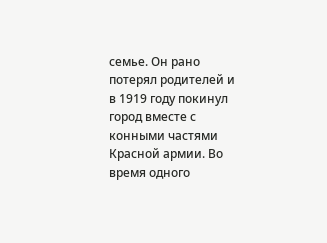семье. Он рано потерял родителей и в 1919 году покинул город вместе с конными частями Красной армии. Во время одного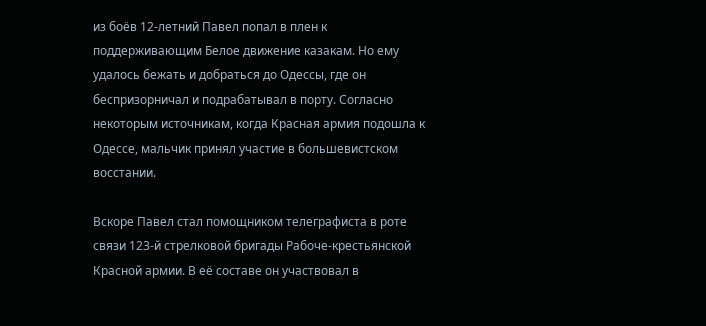из боёв 12-летний Павел попал в плен к поддерживающим Белое движение казакам. Но ему удалось бежать и добраться до Одессы, где он беспризорничал и подрабатывал в порту. Согласно некоторым источникам, когда Красная армия подошла к Одессе, мальчик принял участие в большевистском восстании.

Вскоре Павел стал помощником телеграфиста в роте связи 123-й стрелковой бригады Рабоче-крестьянской Красной армии. В её составе он участвовал в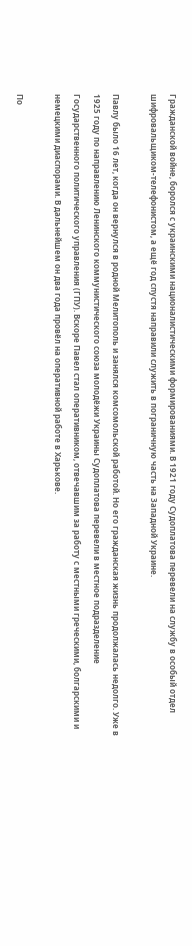Гражданской войне, боролся с украинскими националистическими формированиями. В 1921 году Судоплатова перевели на службу в особый отдел шифровальщиком-телефонистом, а ещё год спустя направили служить в пограничную часть на Западной Украине.

Павлу было 16 лет, когда он вернулся в родной Мелитополь и занялся комсомольской работой. Но его гражданская жизнь продолжалась недолго. Уже в 1925 году по направлению Ленинского коммунистического союза молодёжи Украины Судоплатова перевели в местное подразделение Государственного политического управления (ГПУ). Вскоре Павел стал оперативником, отвечавшим за работу с местными греческими, болгарскими и немецкими диаспорами. В дальнейшем он два года провёл на оперативной работе в Харькове.

По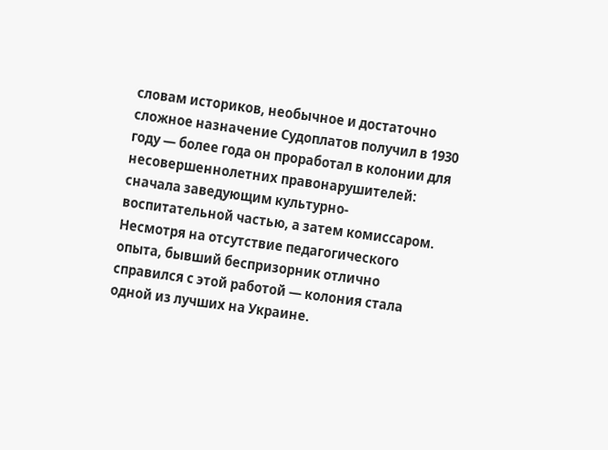словам историков, необычное и достаточно сложное назначение Судоплатов получил в 1930 году — более года он проработал в колонии для несовершеннолетних правонарушителей: сначала заведующим культурно-воспитательной частью, а затем комиссаром. Несмотря на отсутствие педагогического опыта, бывший беспризорник отлично справился с этой работой — колония стала одной из лучших на Украине.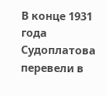В конце 1931 года Судоплатова перевели в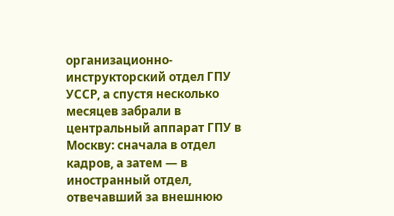организационно-инструкторский отдел ГПУ УССР, а спустя несколько месяцев забрали в центральный аппарат ГПУ в Москву: сначала в отдел кадров, а затем — в иностранный отдел, отвечавший за внешнюю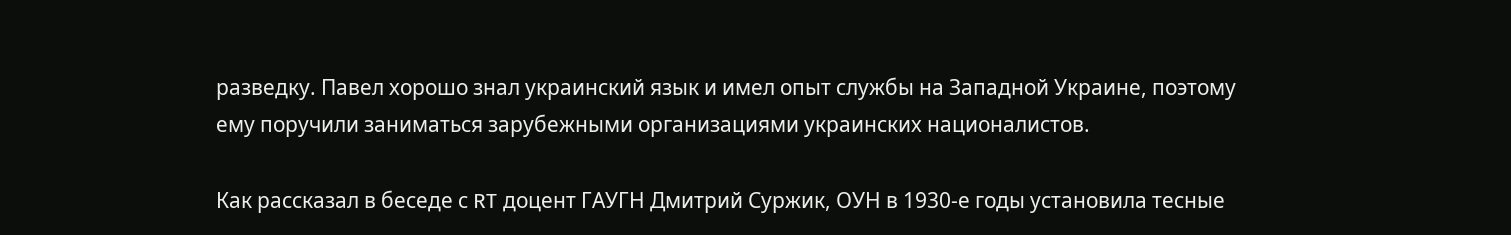разведку. Павел хорошо знал украинский язык и имел опыт службы на Западной Украине, поэтому ему поручили заниматься зарубежными организациями украинских националистов.

Как рассказал в беседе с RT доцент ГАУГН Дмитрий Суржик, ОУН в 1930-е годы установила тесные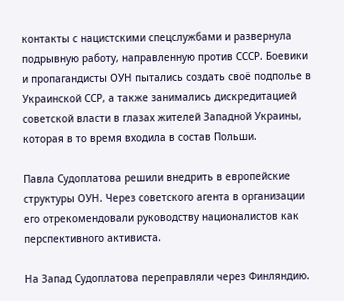контакты с нацистскими спецслужбами и развернула подрывную работу, направленную против СССР. Боевики и пропагандисты ОУН пытались создать своё подполье в Украинской ССР, а также занимались дискредитацией советской власти в глазах жителей Западной Украины, которая в то время входила в состав Польши.

Павла Судоплатова решили внедрить в европейские структуры ОУН. Через советского агента в организации его отрекомендовали руководству националистов как перспективного активиста.

На Запад Судоплатова переправляли через Финляндию.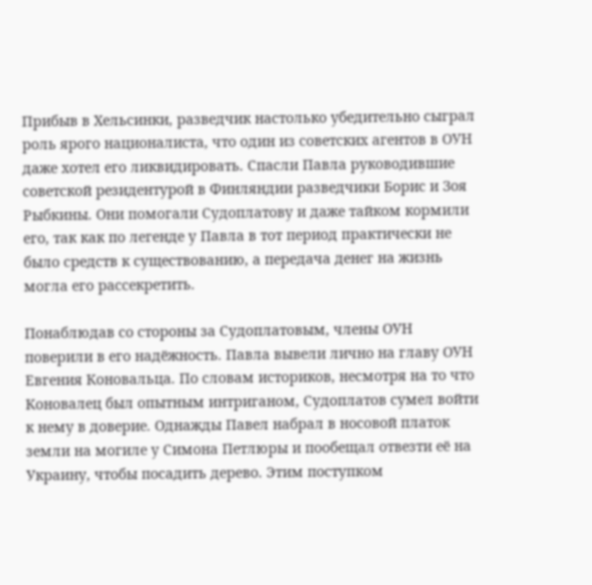Прибыв в Хельсинки, разведчик настолько убедительно сыграл роль ярого националиста, что один из советских агентов в ОУН даже хотел его ликвидировать. Спасли Павла руководившие советской резидентурой в Финляндии разведчики Борис и Зоя Рыбкины. Они помогали Судоплатову и даже тайком кормили его, так как по легенде у Павла в тот период практически не было средств к существованию, а передача денег на жизнь могла его рассекретить.

Понаблюдав со стороны за Судоплатовым, члены ОУН поверили в его надёжность. Павла вывели лично на главу ОУН Евгения Коновальца. По словам историков, несмотря на то что Коновалец был опытным интриганом, Судоплатов сумел войти к нему в доверие. Однажды Павел набрал в носовой платок земли на могиле у Симона Петлюры и пообещал отвезти её на Украину, чтобы посадить дерево. Этим поступком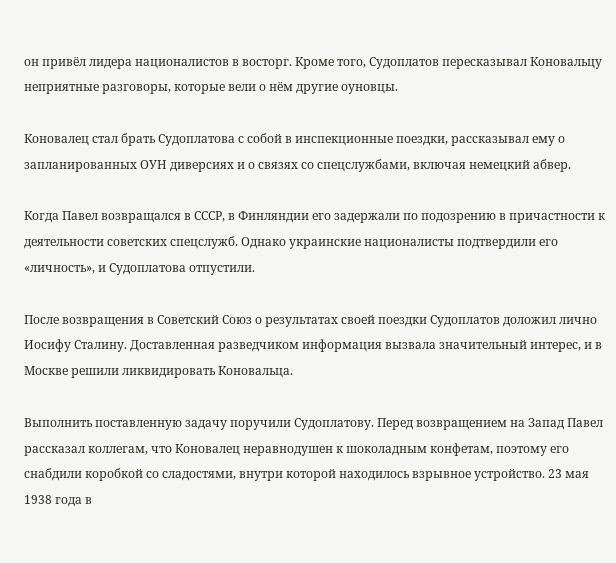он привёл лидера националистов в восторг. Кроме того, Судоплатов пересказывал Коновальцу неприятные разговоры, которые вели о нём другие оуновцы.

Коновалец стал брать Судоплатова с собой в инспекционные поездки, рассказывал ему о запланированных ОУН диверсиях и о связях со спецслужбами, включая немецкий абвер.

Когда Павел возвращался в СССР, в Финляндии его задержали по подозрению в причастности к деятельности советских спецслужб. Однако украинские националисты подтвердили его «личность», и Судоплатова отпустили.

После возвращения в Советский Союз о результатах своей поездки Судоплатов доложил лично Иосифу Сталину. Доставленная разведчиком информация вызвала значительный интерес, и в Москве решили ликвидировать Коновальца.

Выполнить поставленную задачу поручили Судоплатову. Перед возвращением на Запад Павел рассказал коллегам, что Коновалец неравнодушен к шоколадным конфетам, поэтому его снабдили коробкой со сладостями, внутри которой находилось взрывное устройство. 23 мая 1938 года в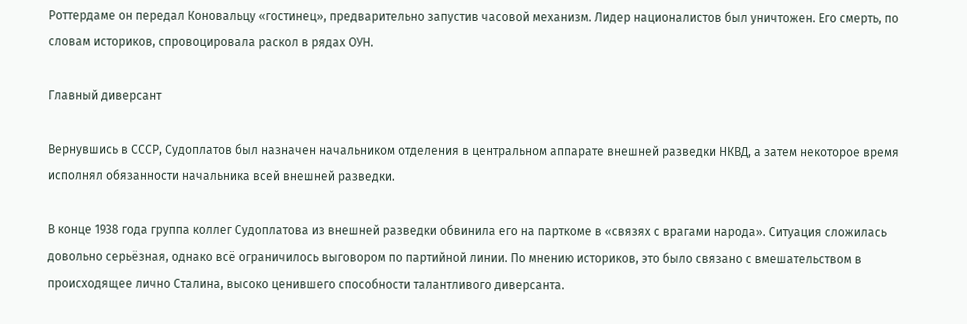Роттердаме он передал Коновальцу «гостинец», предварительно запустив часовой механизм. Лидер националистов был уничтожен. Его смерть, по словам историков, спровоцировала раскол в рядах ОУН.

Главный диверсант

Вернувшись в СССР, Судоплатов был назначен начальником отделения в центральном аппарате внешней разведки НКВД, а затем некоторое время исполнял обязанности начальника всей внешней разведки.

В конце 1938 года группа коллег Судоплатова из внешней разведки обвинила его на парткоме в «связях с врагами народа». Ситуация сложилась довольно серьёзная, однако всё ограничилось выговором по партийной линии. По мнению историков, это было связано с вмешательством в происходящее лично Сталина, высоко ценившего способности талантливого диверсанта.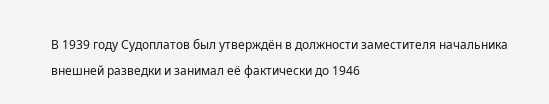В 1939 году Судоплатов был утверждён в должности заместителя начальника внешней разведки и занимал её фактически до 1946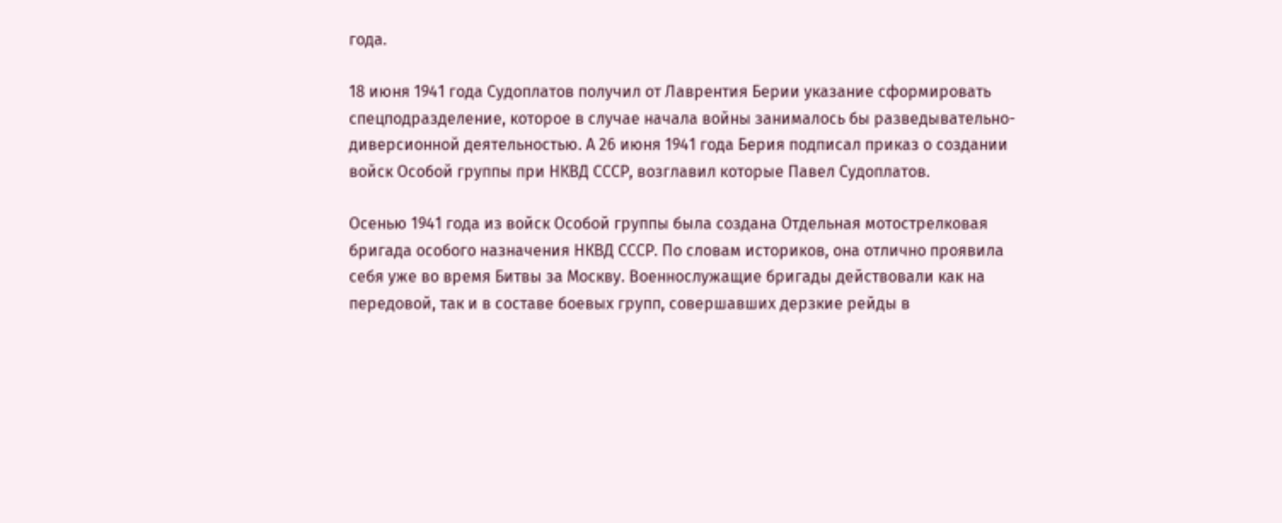года.

18 июня 1941 года Судоплатов получил от Лаврентия Берии указание сформировать спецподразделение, которое в случае начала войны занималось бы разведывательно-диверсионной деятельностью. А 26 июня 1941 года Берия подписал приказ о создании войск Особой группы при НКВД СССР, возглавил которые Павел Судоплатов.

Осенью 1941 года из войск Особой группы была создана Отдельная мотострелковая бригада особого назначения НКВД СССР. По словам историков, она отлично проявила себя уже во время Битвы за Москву. Военнослужащие бригады действовали как на передовой, так и в составе боевых групп, совершавших дерзкие рейды в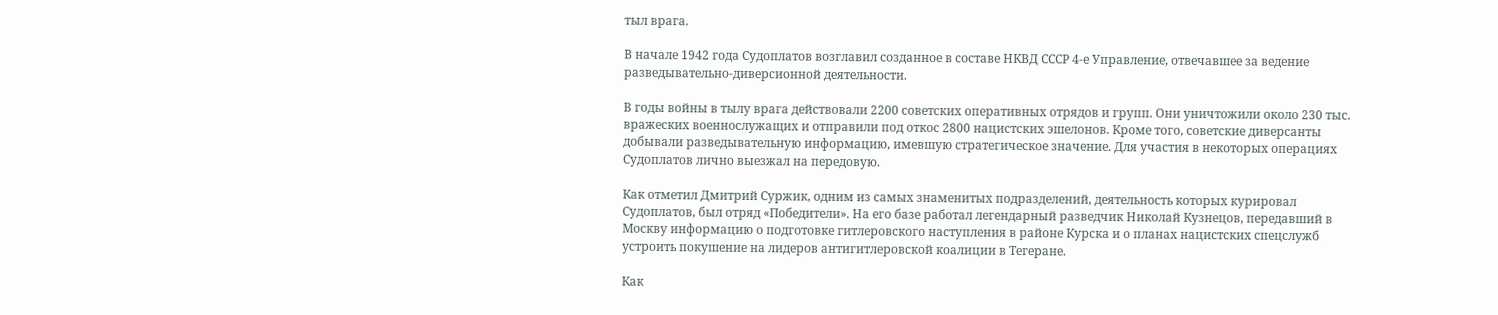тыл врага.

В начале 1942 года Судоплатов возглавил созданное в составе НКВД СССР 4-е Управление, отвечавшее за ведение разведывательно-диверсионной деятельности.

В годы войны в тылу врага действовали 2200 советских оперативных отрядов и групп. Они уничтожили около 230 тыс. вражеских военнослужащих и отправили под откос 2800 нацистских эшелонов. Кроме того, советские диверсанты добывали разведывательную информацию, имевшую стратегическое значение. Для участия в некоторых операциях Судоплатов лично выезжал на передовую.

Как отметил Дмитрий Суржик, одним из самых знаменитых подразделений, деятельность которых курировал Судоплатов, был отряд «Победители». На его базе работал легендарный разведчик Николай Кузнецов, передавший в Москву информацию о подготовке гитлеровского наступления в районе Курска и о планах нацистских спецслужб устроить покушение на лидеров антигитлеровской коалиции в Тегеране.

Как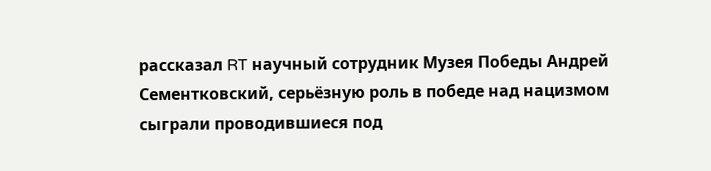рассказал RT научный сотрудник Музея Победы Андрей Сементковский, серьёзную роль в победе над нацизмом сыграли проводившиеся под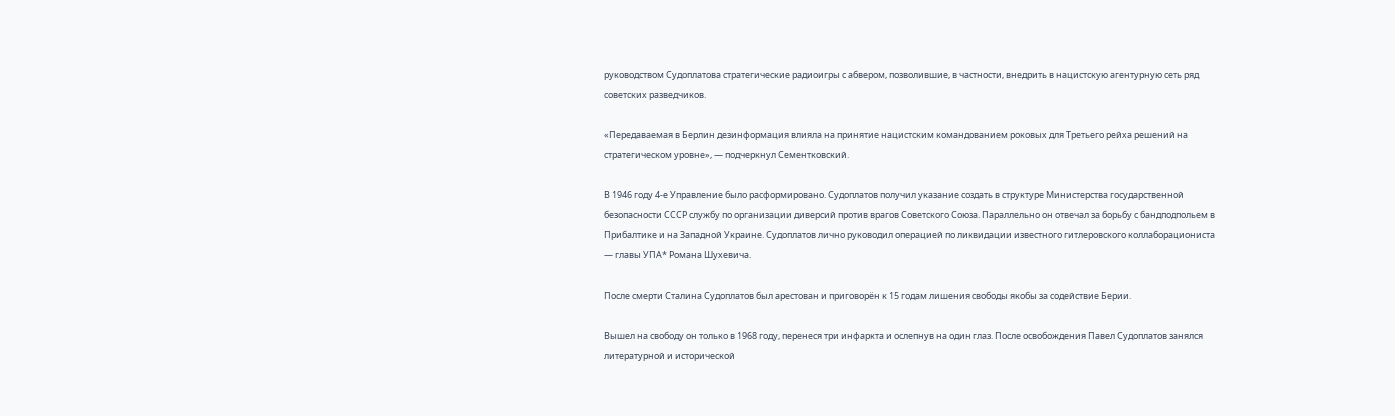руководством Судоплатова стратегические радиоигры с абвером, позволившие, в частности, внедрить в нацистскую агентурную сеть ряд советских разведчиков.

«Передаваемая в Берлин дезинформация влияла на принятие нацистским командованием роковых для Третьего рейха решений на стратегическом уровне», — подчеркнул Сементковский.

В 1946 году 4-е Управление было расформировано. Судоплатов получил указание создать в структуре Министерства государственной безопасности СССР службу по организации диверсий против врагов Советского Союза. Параллельно он отвечал за борьбу с бандподпольем в Прибалтике и на Западной Украине. Судоплатов лично руководил операцией по ликвидации известного гитлеровского коллаборациониста — главы УПА* Романа Шухевича.

После смерти Сталина Судоплатов был арестован и приговорён к 15 годам лишения свободы якобы за содействие Берии.

Вышел на свободу он только в 1968 году, перенеся три инфаркта и ослепнув на один глаз. После освобождения Павел Судоплатов занялся литературной и исторической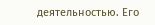деятельностью. Его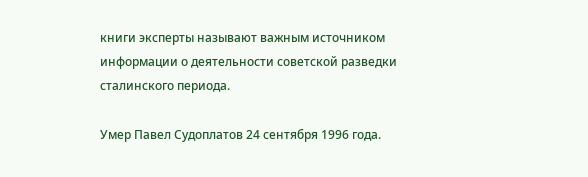книги эксперты называют важным источником информации о деятельности советской разведки сталинского периода.

Умер Павел Судоплатов 24 сентября 1996 года.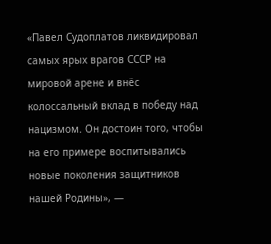«Павел Судоплатов ликвидировал самых ярых врагов СССР на мировой арене и внёс колоссальный вклад в победу над нацизмом. Он достоин того, чтобы на его примере воспитывались новые поколения защитников нашей Родины», —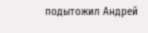подытожил Андрей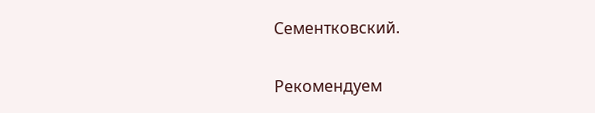Сементковский.

Рекомендуем